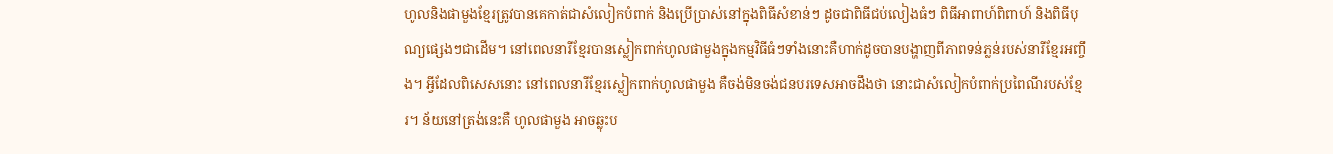ហូលនិងផាមួងខ្មែរត្រូវបានគេកាត់ជាសំលៀកបំពាក់ និងប្រើប្រាស់នៅក្នុងពិធីសំខាន់ៗ ដូចជាពិធីជប់លៀងធំៗ ពិធីអាពាហ៍ពិពាហ៍ និងពិធីបុណ្យផ្សេងៗជាដើម។ នៅពេលនារីខ្មែរបានស្លៀកពាក់ហូលផាមួងក្នុងកម្មវិធីធំៗទាំងនោះគឺហាក់ដូចបានបង្ហាញពីភាពទន់ភ្លន់របស់នារីខ្មែរអញ្ចឹង។ អ្វីដែលពិសេសនោះ នៅពេលនារីខ្មែរស្លៀកពាក់ហូលផាមួង គឺចង់មិនចង់ជនបរទេសអាចដឹងថា នោះជាសំលៀកបំពាក់ប្រពៃណីរបស់ខ្មែរ។ ន័យនៅត្រង់នេះគឺ ហូលផាមួង អាចឆ្លុះប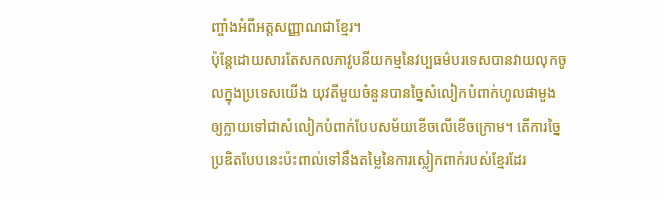ញ្ចាំងអំពីអត្តសញ្ញាណជាខ្មែរ។
ប៉ុន្តែដោយសារតែសកលភាវូបនីយកម្មនៃវប្បធម៌បរទេសបានវាយលុកចូលក្នុងប្រទេសយើង យុវតីមួយចំនួនបានច្នៃសំលៀកបំពាក់ហូលផាមួង ឲ្យក្លាយទៅជាសំលៀកបំពាក់បែបសម័យខើចលើខើចក្រោម។ តើការច្នៃប្រឌិតបែបនេះប៉ះពាល់ទៅនឹងតម្លៃនៃការស្លៀកពាក់របស់ខ្មែរដែរ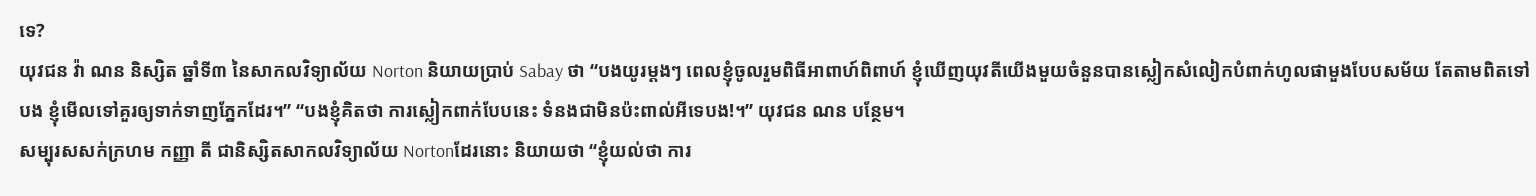ទេ?
យុវជន វ៉ា ណន និស្សិត ឆ្នាំទី៣ នៃសាកលវិទ្យាល័យ Norton និយាយប្រាប់ Sabay ថា “បងយូរម្តងៗ ពេលខ្ញុំចូលរួមពិធីអាពាហ៍ពិពាហ៍ ខ្ញុំឃើញយុវតីយើងមួយចំនួនបានស្លៀកសំលៀកបំពាក់ហូលផាមួងបែបសម័យ តែតាមពិតទៅបង ខ្ញុំមើលទៅគួរឲ្យទាក់ទាញភ្នែកដែរ។” “បងខ្ញុំគិតថា ការស្លៀកពាក់បែបនេះ ទំនងជាមិនប៉ះពាល់អីទេបង!។” យុវជន ណន បន្ថែម។
សម្បុរសសក់ក្រហម កញ្ញា តី ជានិស្សិតសាកលវិទ្យាល័យ Nortonដែរនោះ និយាយថា “ខ្ញុំយល់ថា ការ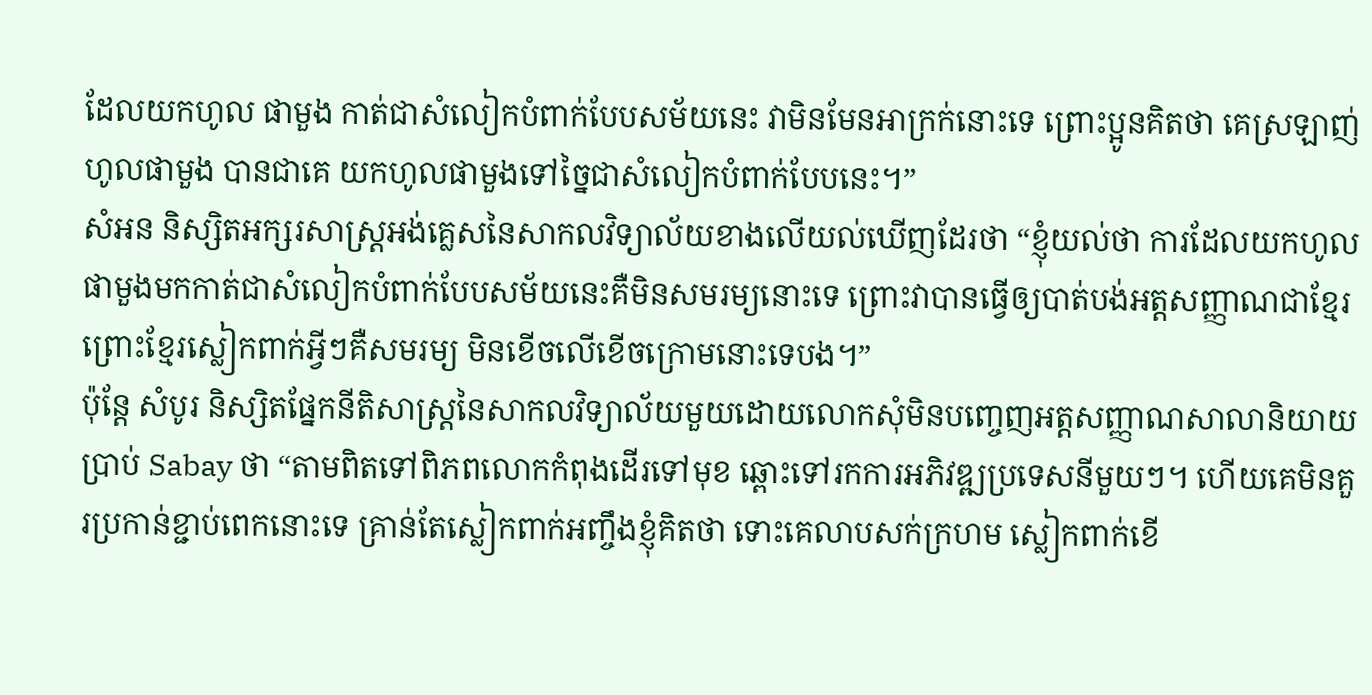ដែលយកហូល ផាមួង កាត់ជាសំលៀកបំពាក់បែបសម័យនេះ វាមិនមែនអាក្រក់នោះទេ ព្រោះប្អូនគិតថា គេស្រឡាញ់ហូលផាមួង បានជាគេ យកហូលផាមួងទៅច្នៃជាសំលៀកបំពាក់បែបនេះ។”
សំអន និស្សិតអក្សរសាស្ត្រអង់គ្លេសនៃសាកលវិទ្យាល័យខាងលើយល់ឃើញដែរថា “ខ្ញុំយល់ថា ការដែលយកហូលផាមួងមកកាត់ជាសំលៀកបំពាក់បែបសម័យនេះគឺមិនសមរម្យនោះទេ ព្រោះវាបានធ្វើឲ្យបាត់បង់អត្តសញ្ញាណជាខ្មែរ ព្រោះខ្មែរស្លៀកពាក់អ្វីៗគឺសមរម្យ មិនខើចលើខើចក្រោមនោះទេបង។”
ប៉ុន្តែ សំបូរ និស្សិតផ្នែកនីតិសាស្ត្រនៃសាកលវិទ្យាល័យមួយដោយលោកសុំមិនបញ្ចេញអត្តសញ្ញាណសាលានិយាយប្រាប់ Sabay ថា “តាមពិតទៅពិភពលោកកំពុងដើរទៅមុខ ឆ្ពោះទៅរកការអភិវឌ្ឍប្រទេសនីមួយៗ។ ហើយគេមិនគួរប្រកាន់ខ្ជាប់ពេកនោះទេ គ្រាន់តែស្លៀកពាក់អញ្ចឹងខ្ញុំគិតថា ទោះគេលាបសក់ក្រហម ស្លៀកពាក់ខើ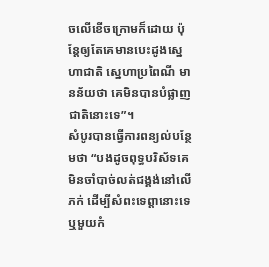ចលើខើចក្រោមក៏ដោយ ប៉ុន្តែឲ្យតែគេមានបេះដូងស្នេហាជាតិ ស្នេហាប្រពៃណី មានន័យថា គេមិនបានបំផ្លាញជាតិនោះទេ”។
សំបូរបានធ្វើការពន្យល់បន្ថែមថា “បងដូចពុទ្ធបរិស័ទគេមិនចាំបាច់លត់ជង្គង់នៅលើភក់ ដើម្បីសំពះទេព្ដានោះទេ ឬមួយកំ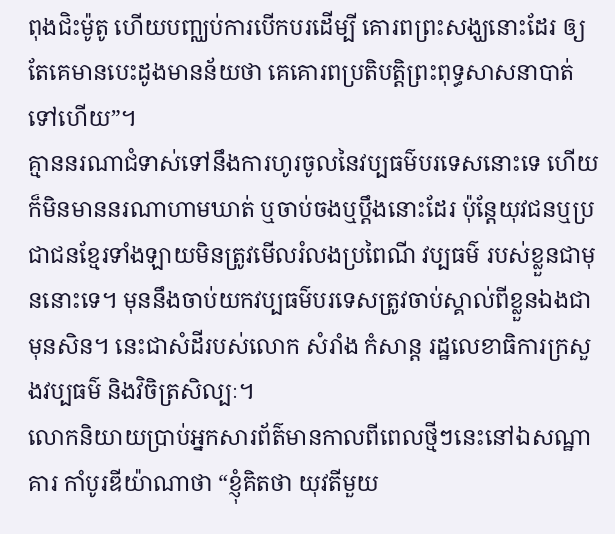ពុងជិះម៉ូតូ ហើយបញ្ឈប់ការបើកបរដើម្បី គោរពព្រះសង្ឃនោះដែរ ឲ្យតែគេមានបេះដូងមានន័យថា គេគោរពប្រតិបត្តិព្រះពុទ្ធសាសនាបាត់ទៅហើយ”។
គ្មាននរណាជំទាស់ទៅនឹងការហូរចូលនៃវប្បធម៌បរទេសនោះទេ ហើយក៏មិនមាននរណាហាមឃាត់ ឬចាប់ចងឬប្ដឹងនោះដែរ ប៉ុន្តែយុវជនឬប្រជាជនខ្មែរទាំងឡាយមិនត្រូវមើលរំលងប្រពៃណី វប្បធម៌ របស់ខ្លួនជាមុននោះទេ។ មុននឹងចាប់យកវប្បធម៌បរទេសត្រូវចាប់ស្គាល់ពីខ្លួនឯងជាមុនសិន។ នេះជាសំដីរបស់លោក សំរាំង កំសាន្ត រដ្ឋលេខាធិការក្រសួងវប្បធម៌ និងវិចិត្រសិល្បៈ។
លោកនិយាយប្រាប់អ្នកសារព័ត៌មានកាលពីពេលថ្មីៗនេះនៅឯសណ្ឋាគារ កាំបូរឌីយ៉ាណាថា “ខ្ញុំគិតថា យុវតីមួយ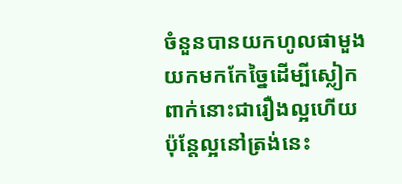ចំនួនបានយកហូលផាមួង យកមកកែច្នៃដើម្បីស្លៀកពាក់នោះជារឿងល្អហើយ ប៉ុន្តែល្អនៅត្រង់នេះ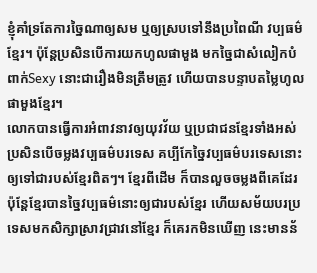ខ្ញុំគាំទ្រតែការច្នៃណាឲ្យសម ឬឲ្យស្របទៅនឹងប្រពៃណី វប្បធម៌ខ្មែរ។ ប៉ុន្តែប្រសិនបើការយកហូលផាមួង មកច្នៃជាសំលៀកបំពាក់Sexy នោះជារឿងមិនត្រឹមត្រូវ ហើយបានបន្ទាបតម្លៃហូលផាមួងខ្មែរ។
លោកបានធ្វើការអំពាវនាវឲ្យយុវវ័យ ឬប្រជាជនខ្មែរទាំងអស់ ប្រសិនបើចម្លងវប្បធម៌បរទេស គប្បីកែច្នៃវប្បធម៌បរទេសនោះ ឲ្យទៅជារបស់ខ្មែរពិតៗ។ ខ្មែរពីដើម ក៏បានលួចចម្លងពីគេដែរ ប៉ុន្តែខ្មែរបានច្នៃវប្បធម៌នោះឲ្យជារបស់ខ្មែរ ហើយសម័យបរប្រទេសមកសិក្សាស្រាវជ្រាវនៅខ្មែរ ក៏គេរកមិនឃើញ នេះមានន័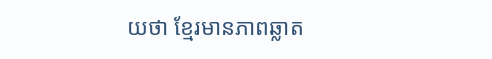យថា ខ្មែរមានភាពឆ្លាត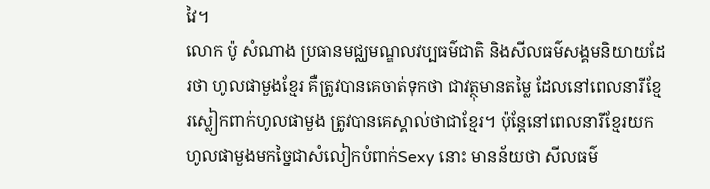វៃ។
លោក ប៉ូ សំណាង ប្រធានមជ្ឈមណ្ឌលវប្បធម៌ជាតិ និងសីលធម៌សង្គមនិយាយដែរថា ហូលផាមួងខ្មែរ គឺត្រូវបានគេចាត់ទុកថា ជាវត្ថុមានតម្លៃ ដែលនៅពេលនារីខ្មែរស្លៀកពាក់ហូលផាមួង ត្រូវបានគេស្គាល់ថាជាខ្មែរ។ ប៉ុន្តែនៅពេលនារីខ្មែរយកហូលផាមួងមកច្នៃជាសំលៀកបំពាក់Sexy នោះ មានន័យថា សីលធម៌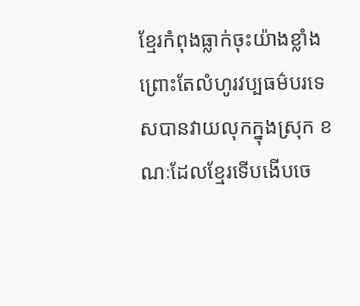ខ្មែរកំពុងធ្លាក់ចុះយ៉ាងខ្លាំង ព្រោះតែលំហូរវប្បធម៌បរទេសបានវាយលុកក្នុងស្រុក ខណៈដែលខ្មែរទើបងើបចេ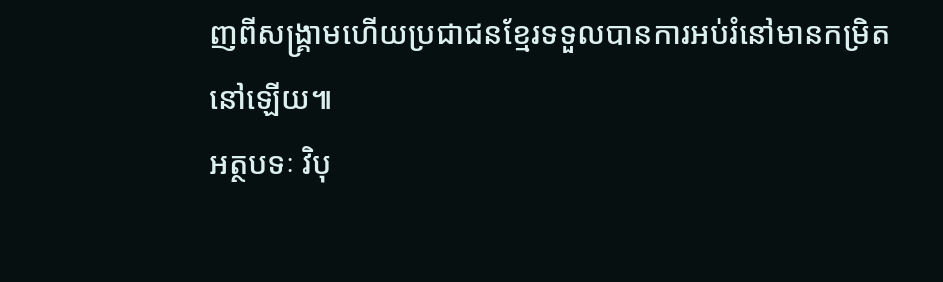ញពីសង្គ្រាមហើយប្រជាជនខ្មែរទទួលបានការអប់រំនៅមានកម្រិតនៅឡើយ៕
អត្ថបទៈ វិបុ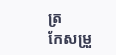ត្រ
កែសម្រួ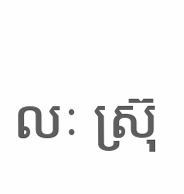លៈ ស្រ៊ុ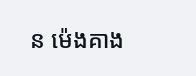ន ម៉េងគាង